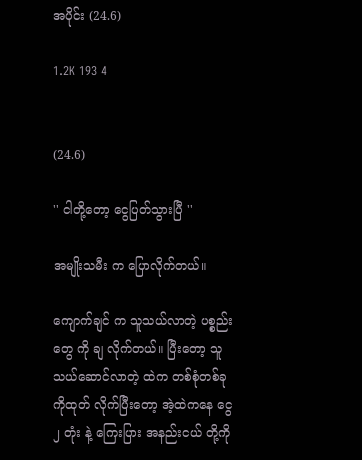အပိုင်း (24.6)

1.2K 193 4


(24.6)

'' ငါတို့တော့ ငွေပြတ်သွားပြီ ''

အမျိုးသမီး က ပြောလိုက်တယ်။

ကျောက်ချင် က သူသယ်လာတဲ့ ပစ္စည်းတွေ ကို ချ လိုက်တယ်။ ပြီးတော့ သူသယ်ဆောင်လာတဲ့ ထဲက တစ်စုံတစ်ခု ကိုထုတ် လိုက်ပြီးတော့ အဲ့ထဲကနေ ငွေ၂ တုံး နဲ့ ကြေးပြား အနည်းငယ် တို့ကို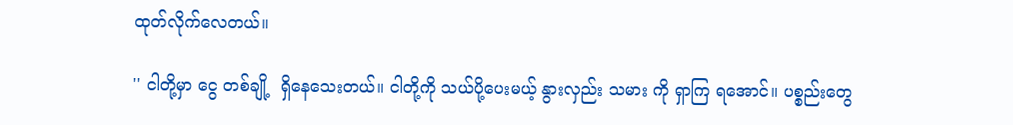ထုတ်လိုက်လေတယ်။

'' ငါတို့မှာ ငွေ တစ်ချို့  ရှိနေသေးတယ်။ ငါတို့ကို သယ်ပို့ပေးမယ့် နွားလှည်း သမား ကို ရှာကြ ရအောင်။ ပစ္စည်းတွေ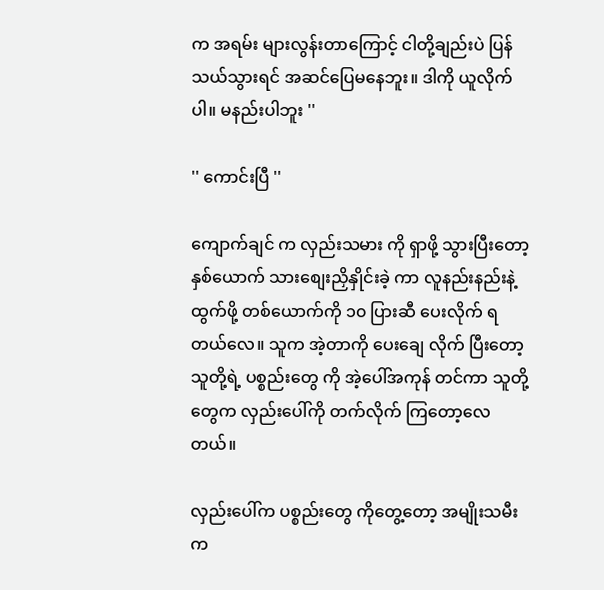က အရမ်း များလွန်းတာကြောင့် ငါတို့ချည်းပဲ ပြန်သယ်သွားရင် အဆင်ပြေမနေဘူး။ ဒါကို ယူလိုက်ပါ။ မနည်းပါဘူး ''

'' ကောင်းပြီ ''

ကျောက်ချင် က လှည်းသမား ကို ရှာဖို့ သွားပြီးတော့ နှစ်ယောက် သားစျေးညှိနှိုင်းခဲ့ ကာ လူနည်းနည်းနဲ့ ထွက်ဖို့ တစ်ယောက်ကို ၁၀ ပြားဆီ ပေးလိုက် ရတယ်လေ။ သူက အဲ့တာကို ပေးချေ လိုက် ပြီးတော့ သူတို့ရဲ့ ပစ္စည်းတွေ ကို အဲ့ပေါ်အကုန် တင်ကာ သူတို့တွေက လှည်းပေါ်ကို တက်လိုက် ကြတော့လေတယ်။

လှည်းပေါ်က ပစ္စည်းတွေ ကိုတွေ့တော့ အမျိုးသမီး က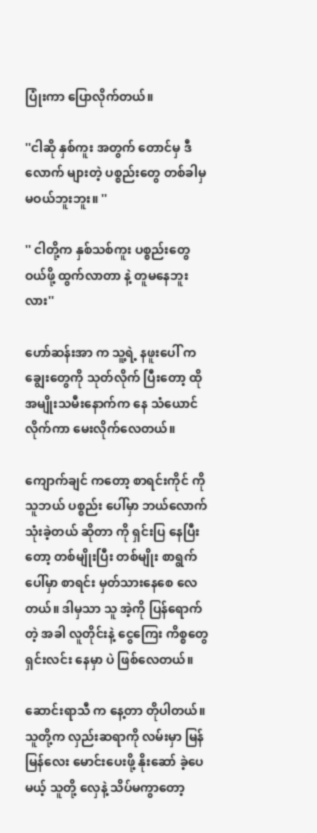ပြုံးကာ ပြောလိုက်တယ်။

''ငါဆို နှစ်ကူး အတွက် တောင်မှ ဒီလောက် များတဲ့ ပစ္စည်းတွေ တစ်ခါမှ မဝယ်ဘူးဘူး။ ''

'' ငါတို့က နှစ်သစ်ကူး ပစ္စည်းတွေ ဝယ်ဖို့ ထွက်လာတာ နဲ့ တူမနေဘူးလား''

ဟော်ဆန်းအာ က သူ့ရဲ့ နဖူးပေါ် က ချွေးတွေကို သုတ်လိုက် ပြီးတော့ ထိုအမျိုးသမီးနောက်က နေ သံယောင်လိုက်ကာ မေးလိုက်လေတယ်။

ကျောက်ချင် ကတော့ စာရင်းကိုင် ကို သူဘယ် ပစ္စည်း ပေါ်မှာ ဘယ်လောက် သုံးခဲ့တယ် ဆိုတာ ကို ရှင်းပြ နေပြီးတော့ တစ်မျိုးပြီး တစ်မျိုး စာရွက်ပေါ်မှာ စာရင်း မှတ်သားနေစေ လေတယ်။ ဒါမှသာ သူ အဲ့ကို ပြန်ရောက်တဲ့ အခါ လူတိုင်းနဲ့ ငွေကြေး ကိစ္စတွေ ရှင်းလင်း နေမှာ ပဲ ဖြစ်လေတယ်။

ဆောင်းရာသီ က နေ့တာ တိုပါတယ်။ သူတို့က လှည်းဆရာကို လမ်းမှာ မြန်မြန်လေး မောင်းပေးဖို့ နိုးဆော် ခဲ့ပေမယ့် သူတို့ လှေနဲ့ သိပ်မကွာတော့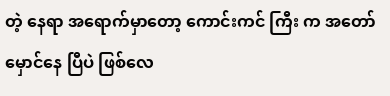တဲ့ နေရာ အရောက်မှာတော့ ကောင်းကင် ကြီး က အတော် မှောင်နေ ပြီပဲ ဖြစ်လေ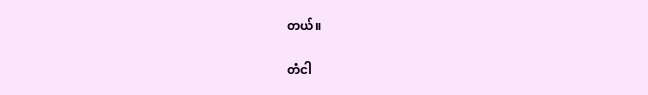တယ်။

တံငါ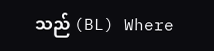သည် (BL) Where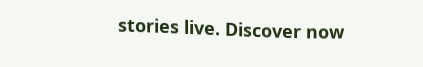stories live. Discover now